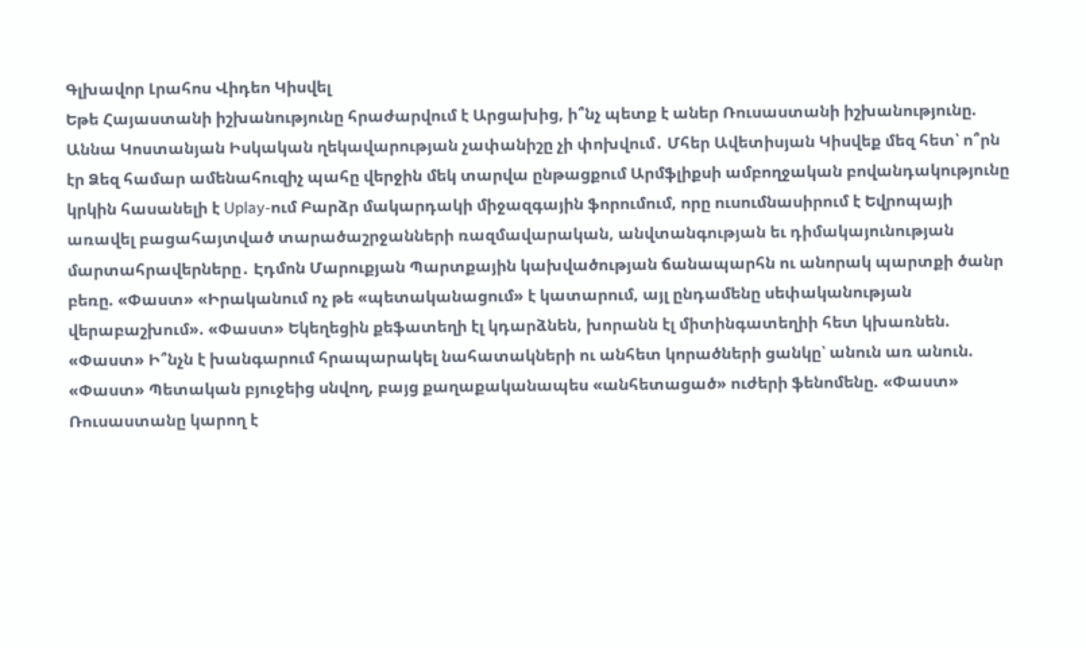Գլխավոր Լրահոս Վիդեո Կիսվել
Եթե Հայաստանի իշխանությունը հրաժարվում է Արցախից, ի՞նչ պետք է աներ Ռուսաստանի իշխանությունը. Աննա Կոստանյան Իսկական ղեկավարության չափանիշը չի փոխվում․ Մհեր Ավետիսյան Կիսվեք մեզ հետ՝ ո՞րն էր Ձեզ համար ամենահուզիչ պահը վերջին մեկ տարվա ընթացքում Արմֆլիքսի ամբողջական բովանդակությունը կրկին հասանելի է Uplay-ում Բարձր մակարդակի միջազգային ֆորումում, որը ուսումնասիրում է Եվրոպայի առավել բացահայտված տարածաշրջանների ռազմավարական, անվտանգության եւ դիմակայունության մարտահրավերները․ Էդմոն Մարուքյան Պարտքային կախվածության ճանապարհն ու անորակ պարտքի ծանր բեռը. «Փաստ» «Իրականում ոչ թե «պետականացում» է կատարում, այլ ընդամենը սեփականության վերաբաշխում». «Փաստ» Եկեղեցին քեֆատեղի էլ կդարձնեն, խորանն էլ միտինգատեղիի հետ կխառնեն. «Փաստ» Ի՞նչն է խանգարում հրապարակել նահատակների ու անհետ կորածների ցանկը՝ անուն առ անուն. «Փաստ» Պետական բյուջեից սնվող, բայց քաղաքականապես «անհետացած» ուժերի ֆենոմենը. «Փաստ» Ռուսաստանը կարող է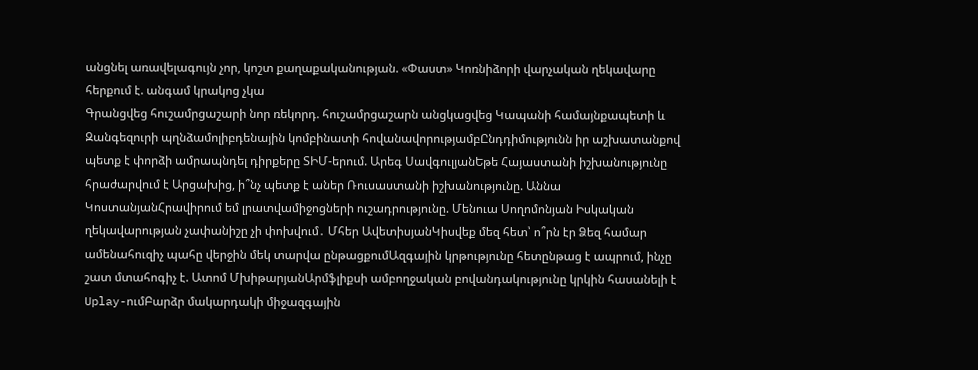անցնել առավելագույն չոր, կոշտ քաղաքականության. «Փաստ» Կոռնիձորի վարչական ղեկավարը հերքում է. անգամ կրակոց չկա
Գրանցվեց հուշամրցաշարի նոր ռեկորդ. հուշամրցաշարն անցկացվեց Կապանի համայնքապետի և Զանգեզուրի պղնձամոլիբդենային կոմբինատի հովանավորությամբԸնդդիմությունն իր աշխատանքով պետք է փորձի ամրապնդել դիրքերը ՏԻՄ-երում. Արեգ ՍավգուլյանԵթե Հայաստանի իշխանությունը հրաժարվում է Արցախից, ի՞նչ պետք է աներ Ռուսաստանի իշխանությունը. Աննա ԿոստանյանՀրավիրում եմ լրատվամիջոցների ուշադրությունը. Մենուա Սողոմոնյան Իսկական ղեկավարության չափանիշը չի փոխվում․ Մհեր ԱվետիսյանԿիսվեք մեզ հետ՝ ո՞րն էր Ձեզ համար ամենահուզիչ պահը վերջին մեկ տարվա ընթացքումԱզգային կրթությունը հետընթաց է ապրում, ինչը շատ մտահոգիչ է. Ատոմ ՄխիթարյանԱրմֆլիքսի ամբողջական բովանդակությունը կրկին հասանելի է Uplay-ումԲարձր մակարդակի միջազգային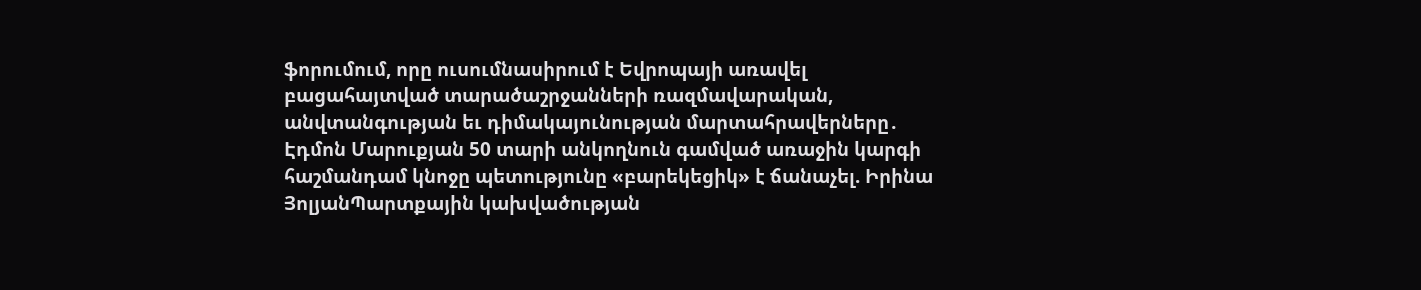ֆորումում, որը ուսումնասիրում է Եվրոպայի առավել բացահայտված տարածաշրջանների ռազմավարական, անվտանգության եւ դիմակայունության մարտահրավերները․ Էդմոն Մարուքյան 50 տարի անկողնուն գամված առաջին կարգի հաշմանդամ կնոջը պետությունը «բարեկեցիկ» է ճանաչել. Իրինա ՅոլյանՊարտքային կախվածության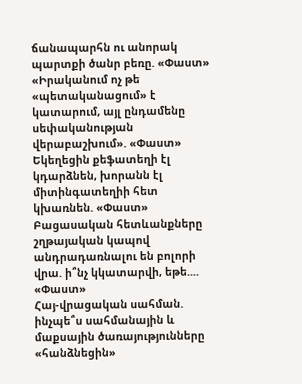ճանապարհն ու անորակ պարտքի ծանր բեռը. «Փաստ» «Իրականում ոչ թե «պետականացում» է կատարում, այլ ընդամենը սեփականության վերաբաշխում». «Փաստ» Եկեղեցին քեֆատեղի էլ կդարձնեն, խորանն էլ միտինգատեղիի հետ կխառնեն. «Փաստ»
Բացասական հետևանքները շղթայական կապով անդրադառնալու են բոլորի վրա. ի՞նչ կկատարվի, եթե.... «Փաստ»
Հայ-վրացական սահման. ինչպե՞ս սահմանային և մաքսային ծառայությունները «հանձնեցին»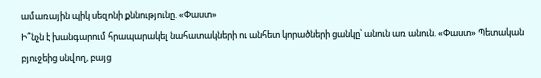ամառային պիկ սեզոնի քննությունը. «Փաստ»
Ի՞նչն է խանգարում հրապարակել նահատակների ու անհետ կորածների ցանկը՝ անուն առ անուն. «Փաստ» Պետական բյուջեից սնվող, բայց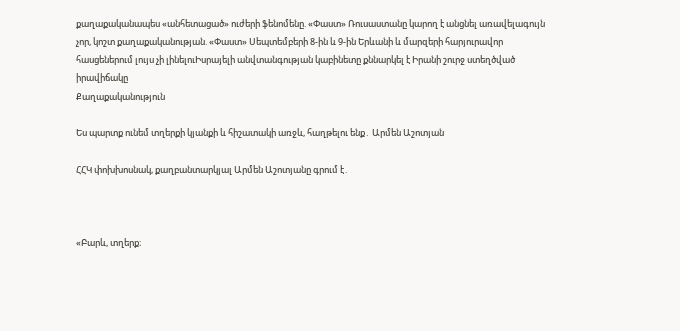քաղաքականապես «անհետացած» ուժերի ֆենոմենը. «Փաստ» Ռուսաստանը կարող է անցնել առավելագույն չոր, կոշտ քաղաքականության. «Փաստ» Սեպտեմբերի 8-ին և 9-ին Երևանի և մարզերի հարյուրավոր հասցեներում լույս չի լինելուԻսրայելի անվտանգության կաբինետը քննարկել է Իրանի շուրջ ստեղծված իրավիճակը
Քաղաքականություն

Ես պարտք ունեմ տղերքի կյանքի և հիշատակի առջև, հաղթելու ենք․ Արմեն Աշոտյան

ՀՀԿ փոխխոսնակ, քաղբանտարկյալ Արմեն Աշոտյանը գրում է․



«Բարև, տղերք։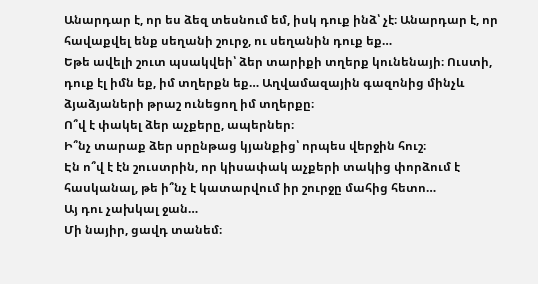Անարդար է, որ ես ձեզ տեսնում եմ, իսկ դուք ինձ՝ չէ։ Անարդար է, որ հավաքվել ենք սեղանի շուրջ, ու սեղանին դուք եք…
Եթե ավելի շուտ պսակվեի՝ ձեր տարիքի տղերք կունենայի։ Ուստի, դուք էլ իմն եք, իմ տղերքն եք… Աղվամազային գազոնից մինչև ձյաձյաների թրաշ ունեցող իմ տղերքը։
Ո՞վ է փակել ձեր աչքերը, ապերներ։
Ի՞նչ տարաք ձեր սրընթաց կյանքից՝ որպես վերջին հուշ։
Էն ո՞վ է էն շուստրին, որ կիսափակ աչքերի տակից փորձում է հասկանալ, թե ի՞նչ է կատարվում իր շուրջը մահից հետո…
Այ դու չախկալ ջան…
Մի նայիր, ցավդ տանեմ։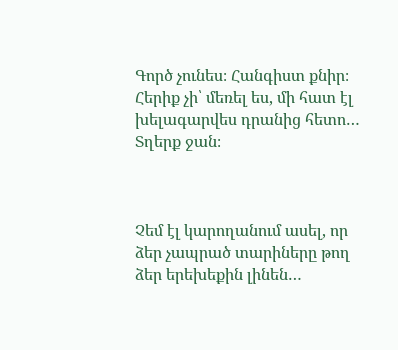Գործ չունես։ Հանգիստ քնիր։ Հերիք չի՝ մեռել ես, մի հատ էլ խելագարվես դրանից հետո…
Տղերք ջան։



Չեմ էլ կարողանում ասել, որ ձեր չապրած տարիները թող ձեր երեխեքին լինեն…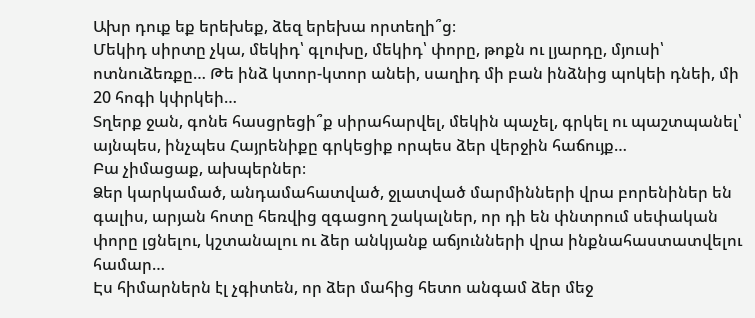Ախր դուք եք երեխեք, ձեզ երեխա որտեղի՞ց։
Մեկիդ սիրտը չկա, մեկիդ՝ գլուխը, մեկիդ՝ փորը, թոքն ու լյարդը, մյուսի՝ ոտնուձեռքը… Թե ինձ կտոր-կտոր անեի, սաղիդ մի բան ինձնից պոկեի դնեի, մի 20 հոգի կփրկեի…
Տղերք ջան, գոնե հասցրեցի՞ք սիրահարվել, մեկին պաչել, գրկել ու պաշտպանել՝ այնպես, ինչպես Հայրենիքը գրկեցիք որպես ձեր վերջին հաճույք…
Բա չիմացաք, ախպերներ։
Ձեր կարկամած, անդամահատված, ջլատված մարմինների վրա բորենիներ են գալիս, արյան հոտը հեռվից զգացող շակալներ, որ դի են փնտրում սեփական փորը լցնելու, կշտանալու ու ձեր անկյանք աճյունների վրա ինքնահաստատվելու համար…
Էս հիմարներն էլ չգիտեն, որ ձեր մահից հետո անգամ ձեր մեջ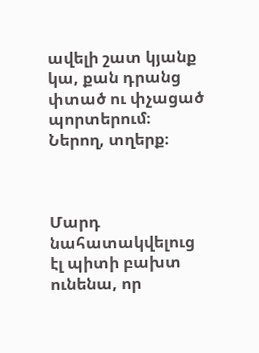ավելի շատ կյանք կա, քան դրանց փտած ու փչացած պորտերում։
Ներող, տղերք։



Մարդ նահատակվելուց էլ պիտի բախտ ունենա, որ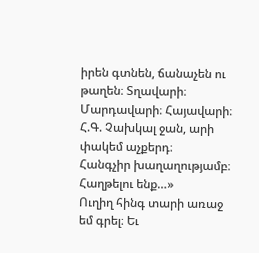իրեն գտնեն, ճանաչեն ու թաղեն։ Տղավարի։ Մարդավարի։ Հայավարի։
Հ.Գ. Չախկալ ջան, արի փակեմ աչքերդ։
Հանգչիր խաղաղությամբ։ Հաղթելու ենք…»
Ուղիղ հինգ տարի առաջ եմ գրել։ Եւ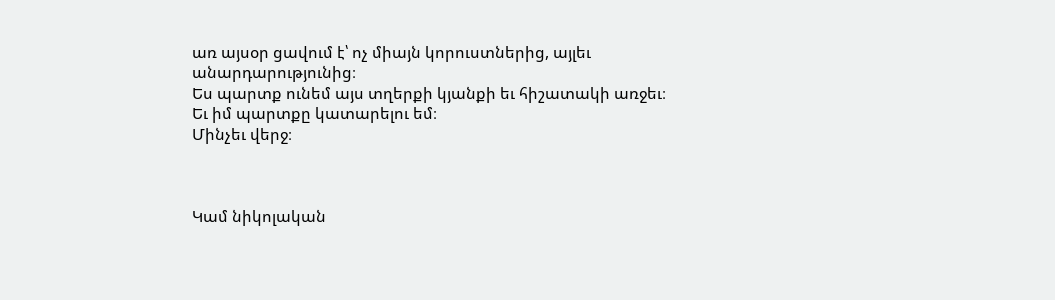առ այսօր ցավում է՝ ոչ միայն կորուստներից, այլեւ անարդարությունից։
Ես պարտք ունեմ այս տղերքի կյանքի եւ հիշատակի առջեւ։
Եւ իմ պարտքը կատարելու եմ։
Մինչեւ վերջ։



Կամ նիկոլական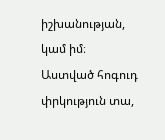իշխանության, կամ իմ։
Աստված հոգուդ փրկություն տա,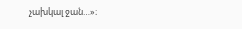չախկալ ջան…»։